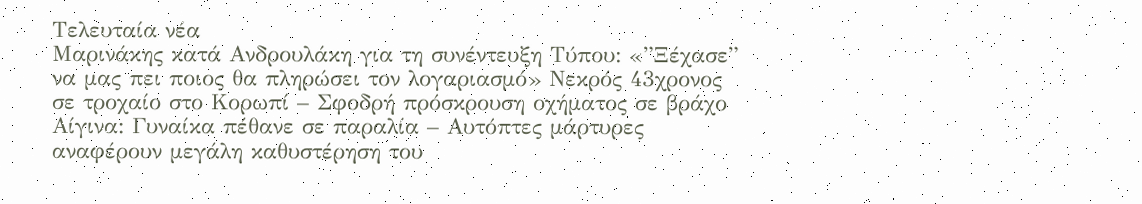Τελευταία νέα
Μαρινάκης κατά Ανδρουλάκη για τη συνέντευξη Τύπου: «”Ξέχασε” να μας πει ποιος θα πληρώσει τον λογαριασμό» Νεκρός 43χρονος σε τροχαίο στο Κορωπί – Σφοδρή πρόσκρουση οχήματος σε βράχο Αίγινα: Γυναίκα πέθανε σε παραλία – Αυτόπτες μάρτυρες αναφέρουν μεγάλη καθυστέρηση του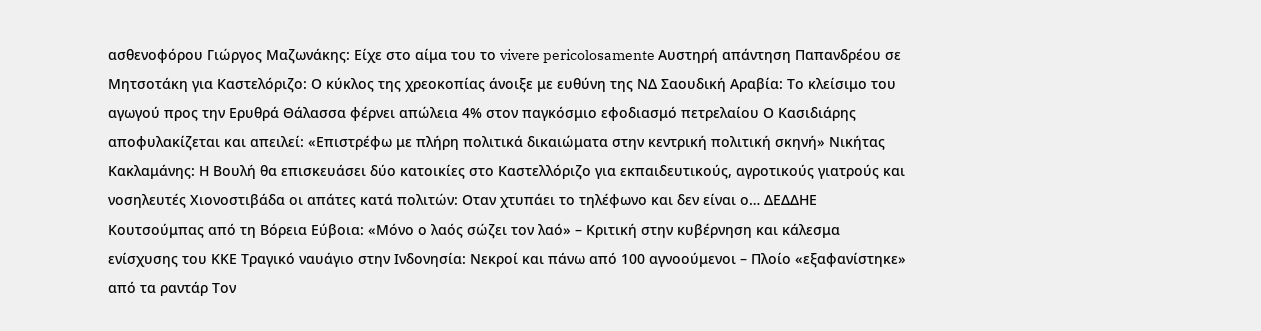ασθενοφόρου Γιώργος Μαζωνάκης: Είχε στο αίμα του το vivere pericolosamente Αυστηρή απάντηση Παπανδρέου σε Μητσοτάκη για Καστελόριζο: Ο κύκλος της χρεοκοπίας άνοιξε με ευθύνη της ΝΔ Σαουδική Αραβία: Το κλείσιμο του αγωγού προς την Ερυθρά Θάλασσα φέρνει απώλεια 4% στον παγκόσμιο εφοδιασμό πετρελαίου Ο Κασιδιάρης αποφυλακίζεται και απειλεί: «Επιστρέφω με πλήρη πολιτικά δικαιώματα στην κεντρική πολιτική σκηνή» Νικήτας Κακλαμάνης: Η Βουλή θα επισκευάσει δύο κατοικίες στο Καστελλόριζο για εκπαιδευτικούς, αγροτικούς γιατρούς και νοσηλευτές Χιονοστιβάδα οι απάτες κατά πολιτών: Οταν χτυπάει το τηλέφωνο και δεν είναι ο… ΔΕΔΔΗΕ Κουτσούμπας από τη Βόρεια Εύβοια: «Μόνο ο λαός σώζει τον λαό» – Κριτική στην κυβέρνηση και κάλεσμα ενίσχυσης του ΚΚΕ Τραγικό ναυάγιο στην Ινδονησία: Νεκροί και πάνω από 100 αγνοούμενοι – Πλοίο «εξαφανίστηκε» από τα ραντάρ Τον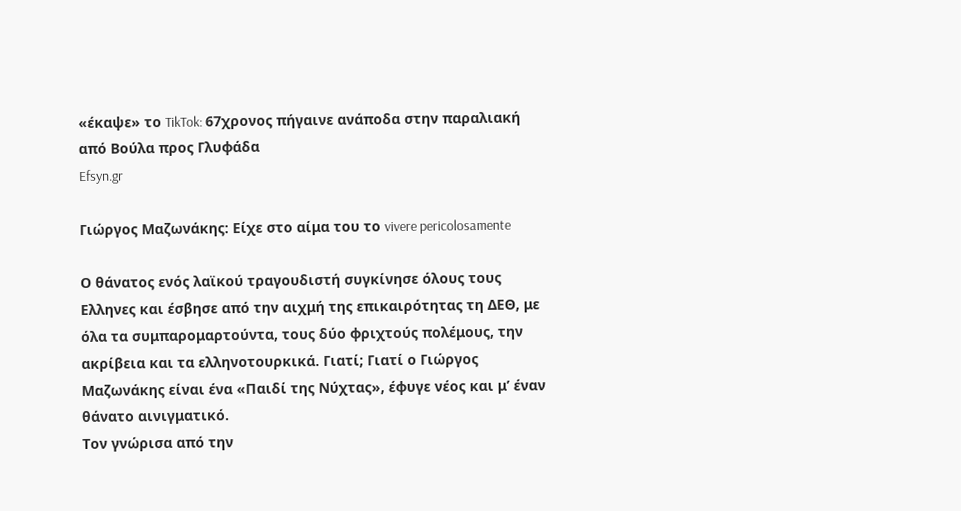«έκαψε» το TikTok: 67χρονος πήγαινε ανάποδα στην παραλιακή από Βούλα προς Γλυφάδα
Efsyn.gr

Γιώργος Μαζωνάκης: Είχε στο αίμα του το vivere pericolosamente

Ο θάνατος ενός λαϊκού τραγουδιστή συγκίνησε όλους τους Ελληνες και έσβησε από την αιχμή της επικαιρότητας τη ΔΕΘ, με όλα τα συμπαρομαρτούντα, τους δύο φριχτούς πολέμους, την ακρίβεια και τα ελληνοτουρκικά. Γιατί; Γιατί ο Γιώργος Μαζωνάκης είναι ένα «Παιδί της Νύχτας», έφυγε νέος και μ’ έναν θάνατο αινιγματικό.
Τον γνώρισα από την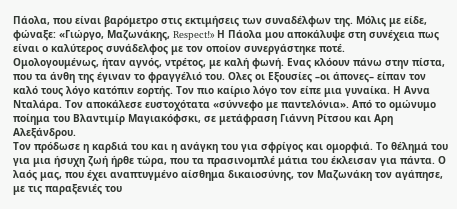Πάολα, που είναι βαρόμετρο στις εκτιμήσεις των συναδέλφων της. Μόλις με είδε, φώναξε: «Γιώργο, Μαζωνάκης, Respect!» Η Πάολα μου αποκάλυψε στη συνέχεια πως είναι ο καλύτερος συνάδελφος με τον οποίον συνεργάστηκε ποτέ.
Ομολογουμένως, ήταν αγνός, ντρέτος, με καλή φωνή. Ενας κλόουν πάνω στην πίστα, που τα άνθη της έγιναν το φραγγέλιό του. Ολες οι Εξουσίες –οι άπονες– είπαν τον καλό τους λόγο κατόπιν εορτής. Τον πιο καίριο λόγο τον είπε μια γυναίκα. Η Αννα Νταλάρα. Τον αποκάλεσε ευστοχότατα «σύννεφο με παντελόνια». Από το ομώνυμο ποίημα του Βλαντιμίρ Μαγιακόφσκι, σε μετάφραση Γιάννη Ρίτσου και Αρη Αλεξάνδρου.
Τον πρόδωσε η καρδιά του και η ανάγκη του για σφρίγος και ομορφιά. Το θέλημά του για μια ήσυχη ζωή ήρθε τώρα, που τα πρασινομπλέ μάτια του έκλεισαν για πάντα. Ο λαός μας, που έχει αναπτυγμένο αίσθημα δικαιοσύνης, τον Μαζωνάκη τον αγάπησε, με τις παραξενιές του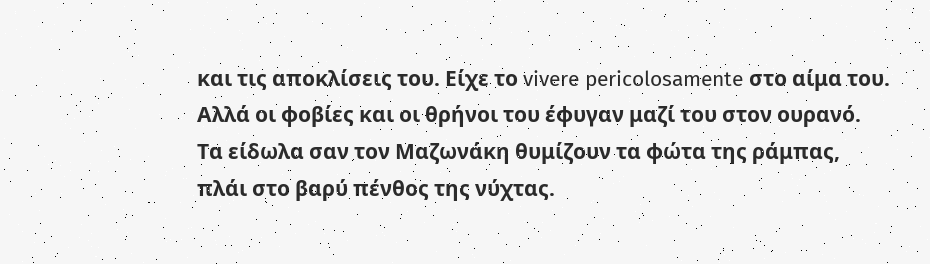και τις αποκλίσεις του. Είχε το vivere pericolosamente στο αίμα του. Αλλά οι φοβίες και οι θρήνοι του έφυγαν μαζί του στον ουρανό.
Τα είδωλα σαν τον Μαζωνάκη θυμίζουν τα φώτα της ράμπας, πλάι στο βαρύ πένθος της νύχτας.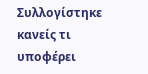Συλλογίστηκε κανείς τι υποφέρει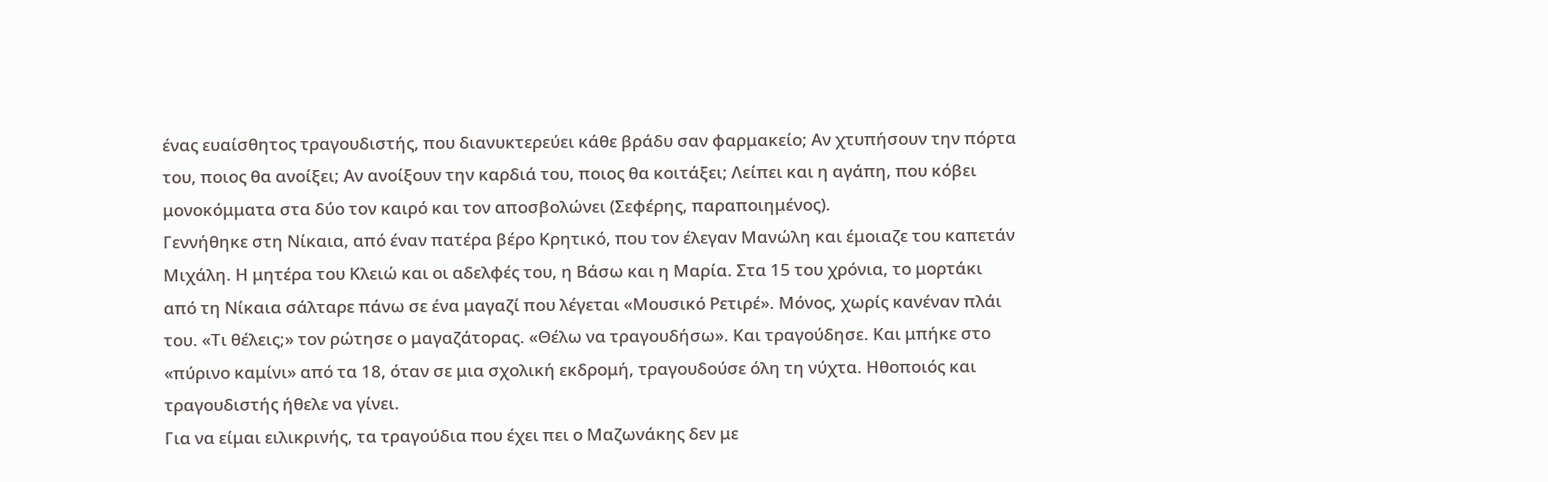ένας ευαίσθητος τραγουδιστής, που διανυκτερεύει κάθε βράδυ σαν φαρμακείο; Αν χτυπήσουν την πόρτα του, ποιος θα ανοίξει; Αν ανοίξουν την καρδιά του, ποιος θα κοιτάξει; Λείπει και η αγάπη, που κόβει μονοκόμματα στα δύο τον καιρό και τον αποσβολώνει (Σεφέρης, παραποιημένος).
Γεννήθηκε στη Νίκαια, από έναν πατέρα βέρο Κρητικό, που τον έλεγαν Μανώλη και έμοιαζε του καπετάν Μιχάλη. Η μητέρα του Κλειώ και οι αδελφές του, η Βάσω και η Μαρία. Στα 15 του χρόνια, το μορτάκι από τη Νίκαια σάλταρε πάνω σε ένα μαγαζί που λέγεται «Μουσικό Ρετιρέ». Μόνος, χωρίς κανέναν πλάι του. «Τι θέλεις;» τον ρώτησε ο μαγαζάτορας. «Θέλω να τραγουδήσω». Και τραγούδησε. Και μπήκε στο «πύρινο καμίνι» από τα 18, όταν σε μια σχολική εκδρομή, τραγουδούσε όλη τη νύχτα. Ηθοποιός και τραγουδιστής ήθελε να γίνει.
Για να είμαι ειλικρινής, τα τραγούδια που έχει πει ο Μαζωνάκης δεν με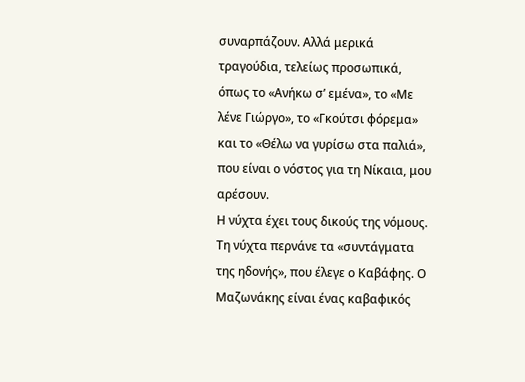συναρπάζουν. Αλλά μερικά τραγούδια, τελείως προσωπικά, όπως το «Ανήκω σ’ εμένα», το «Με λένε Γιώργο», το «Γκούτσι φόρεμα» και το «Θέλω να γυρίσω στα παλιά», που είναι ο νόστος για τη Νίκαια, μου αρέσουν.
Η νύχτα έχει τους δικούς της νόμους. Τη νύχτα περνάνε τα «συντάγματα της ηδονής», που έλεγε ο Καβάφης. Ο Μαζωνάκης είναι ένας καβαφικός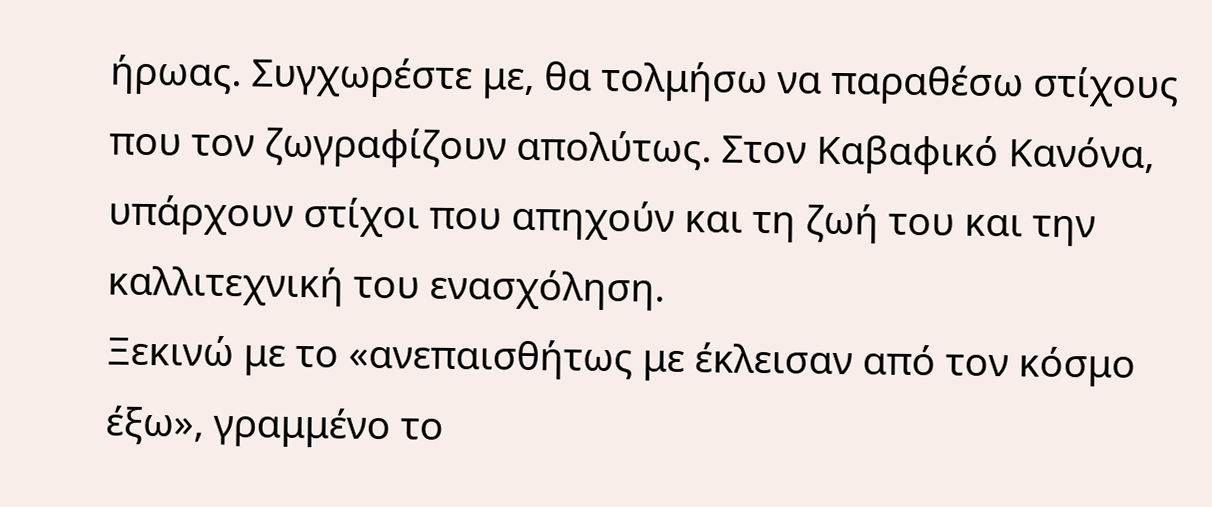ήρωας. Συγχωρέστε με, θα τολμήσω να παραθέσω στίχους που τον ζωγραφίζουν απολύτως. Στον Καβαφικό Κανόνα, υπάρχουν στίχοι που απηχούν και τη ζωή του και την καλλιτεχνική του ενασχόληση.
Ξεκινώ με το «ανεπαισθήτως με έκλεισαν από τον κόσμο έξω», γραμμένο το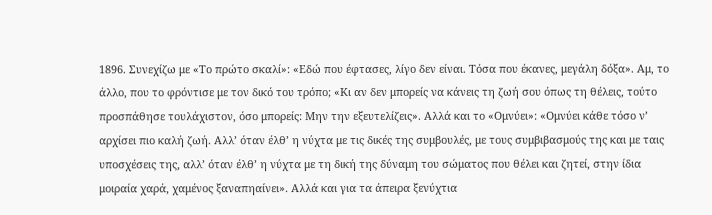1896. Συνεχίζω με «Το πρώτο σκαλί»: «Εδώ που έφτασες, λίγο δεν είναι. Τόσα που έκανες, μεγάλη δόξα». Αμ, το άλλο, που το φρόντισε με τον δικό του τρόπο; «Κι αν δεν μπορείς να κάνεις τη ζωή σου όπως τη θέλεις, τούτο προσπάθησε τουλάχιστον, όσο μπορείς: Μην την εξευτελίζεις». Αλλά και το «Ομνύει»: «Ομνύει κάθε τόσο ν’ αρχίσει πιο καλή ζωή. Αλλ’ όταν έλθ’ η νύχτα με τις δικές της συμβουλές, με τους συμβιβασμούς της και με ταις υποσχέσεις της, αλλ’ όταν έλθ’ η νύχτα με τη δική της δύναμη του σώματος που θέλει και ζητεί, στην ίδια μοιραία χαρά, χαμένος ξαναπηαίνει». Αλλά και για τα άπειρα ξενύχτια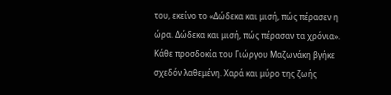του, εκείνο το «Δώδεκα και μισή, πώς πέρασεν η ώρα. Δώδεκα και μισή, πώς πέρασαν τα χρόνια».
Κάθε προσδοκία του Γιώργου Μαζωνάκη βγήκε σχεδόν λαθεμένη. Χαρά και μύρο της ζωής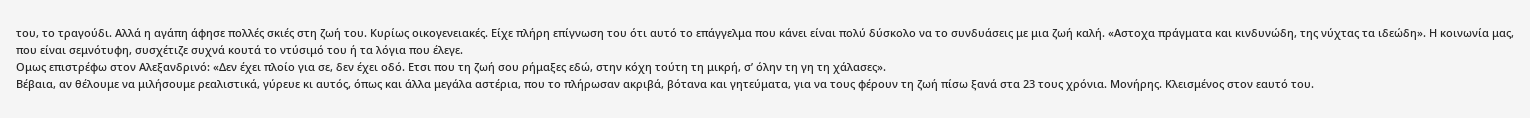του, το τραγούδι. Αλλά η αγάπη άφησε πολλές σκιές στη ζωή του. Κυρίως οικογενειακές. Είχε πλήρη επίγνωση του ότι αυτό το επάγγελμα που κάνει είναι πολύ δύσκολο να το συνδυάσεις με μια ζωή καλή. «Αστοχα πράγματα και κινδυνώδη, της νύχτας τα ιδεώδη». Η κοινωνία μας, που είναι σεμνότυφη, συσχέτιζε συχνά κουτά το ντύσιμό του ή τα λόγια που έλεγε.
Ομως επιστρέφω στον Αλεξανδρινό: «Δεν έχει πλοίο για σε, δεν έχει οδό. Ετσι που τη ζωή σου ρήμαξες εδώ, στην κόχη τούτη τη μικρή, σ’ όλην τη γη τη χάλασες».
Βέβαια, αν θέλουμε να μιλήσουμε ρεαλιστικά, γύρευε κι αυτός, όπως και άλλα μεγάλα αστέρια, που το πλήρωσαν ακριβά, βότανα και γητεύματα, για να τους φέρουν τη ζωή πίσω ξανά στα 23 τους χρόνια. Μονήρης. Κλεισμένος στον εαυτό του.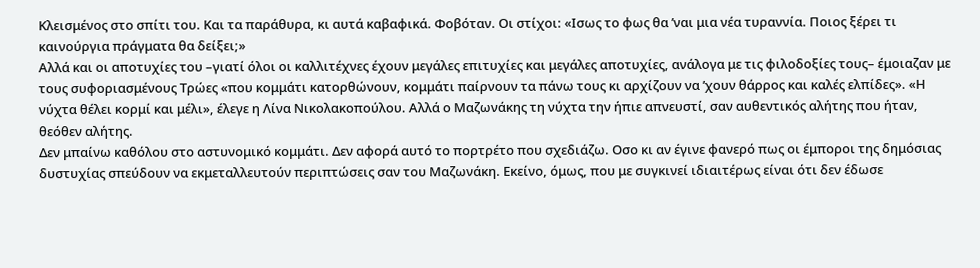Κλεισμένος στο σπίτι του. Και τα παράθυρα, κι αυτά καβαφικά. Φοβόταν. Οι στίχοι: «Ισως το φως θα ’ναι μια νέα τυραννία. Ποιος ξέρει τι καινούργια πράγματα θα δείξει;»
Αλλά και οι αποτυχίες του –γιατί όλοι οι καλλιτέχνες έχουν μεγάλες επιτυχίες και μεγάλες αποτυχίες, ανάλογα με τις φιλοδοξίες τους– έμοιαζαν με τους συφοριασμένους Τρώες «που κομμάτι κατορθώνουν, κομμάτι παίρνουν τα πάνω τους κι αρχίζουν να ’χουν θάρρος και καλές ελπίδες». «Η νύχτα θέλει κορμί και μέλι», έλεγε η Λίνα Νικολακοπούλου. Αλλά ο Μαζωνάκης τη νύχτα την ήπιε απνευστί, σαν αυθεντικός αλήτης που ήταν, θεόθεν αλήτης.
Δεν μπαίνω καθόλου στο αστυνομικό κομμάτι. Δεν αφορά αυτό το πορτρέτο που σχεδιάζω. Οσο κι αν έγινε φανερό πως οι έμποροι της δημόσιας δυστυχίας σπεύδουν να εκμεταλλευτούν περιπτώσεις σαν του Μαζωνάκη. Εκείνο, όμως, που με συγκινεί ιδιαιτέρως είναι ότι δεν έδωσε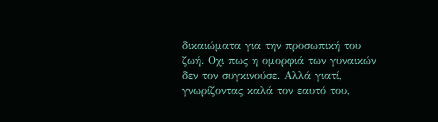δικαιώματα για την προσωπική του ζωή. Οχι πως η ομορφιά των γυναικών δεν τον συγκινούσε. Αλλά γιατί, γνωρίζοντας καλά τον εαυτό του,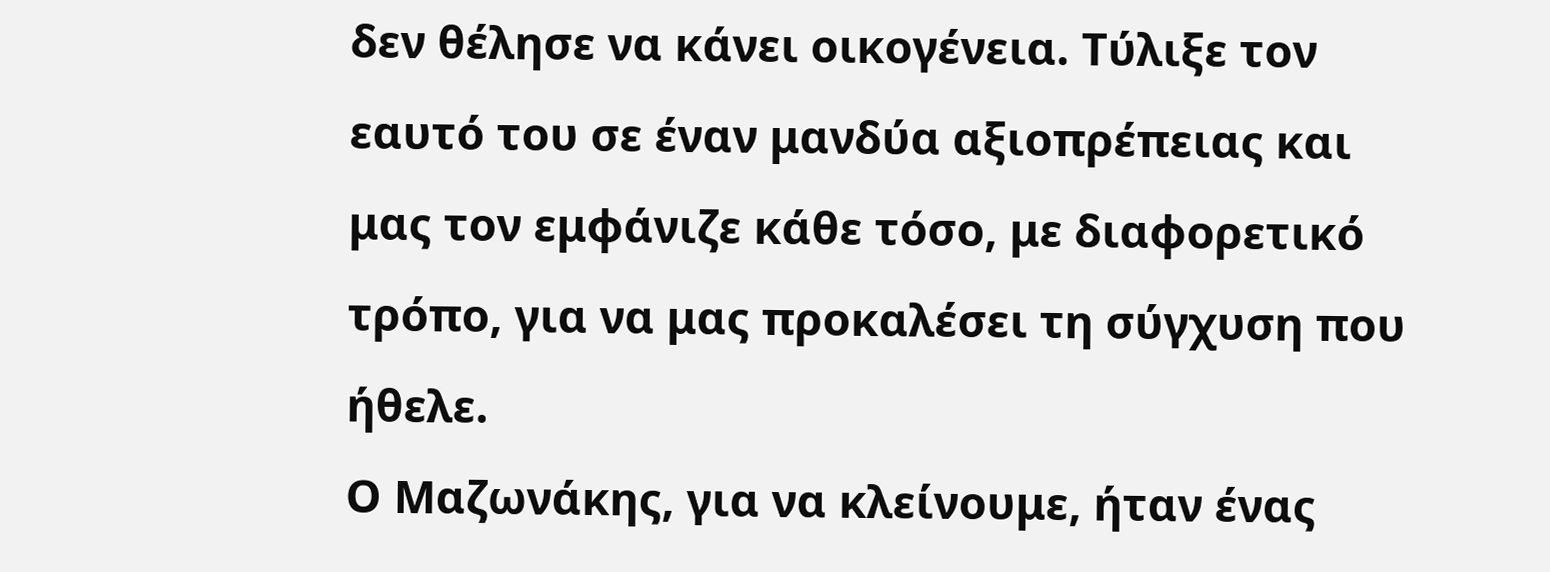δεν θέλησε να κάνει οικογένεια. Τύλιξε τον εαυτό του σε έναν μανδύα αξιοπρέπειας και μας τον εμφάνιζε κάθε τόσο, με διαφορετικό τρόπο, για να μας προκαλέσει τη σύγχυση που ήθελε.
Ο Μαζωνάκης, για να κλείνουμε, ήταν ένας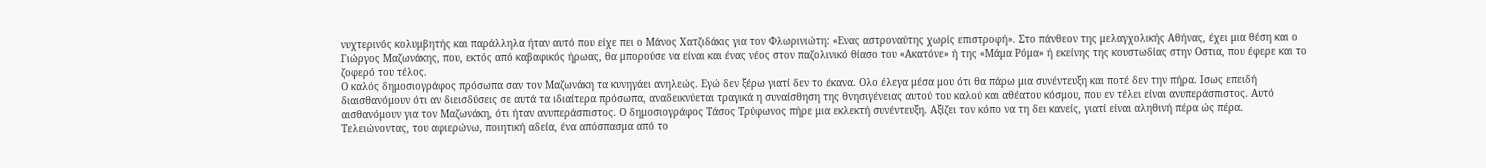νυχτερινός κολυμβητής και παράλληλα ήταν αυτό που είχε πει ο Μάνος Χατζιδάκις για τον Φλωρινιώτη: «Ενας αστροναύτης χωρίς επιστροφή». Στο πάνθεον της μελαγχολικής Αθήνας, έχει μια θέση και ο Γιώργος Μαζωνάκης, που, εκτός από καβαφικός ήρωας, θα μπορούσε να είναι και ένας νέος στον παζολινικό θίασο του «Ακατόνε» ή της «Μάμα Ρόμα» ή εκείνης της κουστωδίας στην Οστια, που έφερε και το ζοφερό του τέλος.
Ο καλός δημοσιογράφος πρόσωπα σαν τον Μαζωνάκη τα κυνηγάει ανηλεώς. Εγώ δεν ξέρω γιατί δεν το έκανα. Ολο έλεγα μέσα μου ότι θα πάρω μια συνέντευξη και ποτέ δεν την πήρα. Ισως επειδή διαισθανόμουν ότι αν διεισδύσεις σε αυτά τα ιδιαίτερα πρόσωπα, αναδεικνύεται τραγικά η συναίσθηση της θνησιγένειας αυτού του καλού και αθέατου κόσμου, που εν τέλει είναι ανυπεράσπιστος. Αυτό αισθανόμουν για τον Μαζωνάκη, ότι ήταν ανυπεράσπιστος. Ο δημοσιογράφος Τάσος Τρύφωνος πήρε μια εκλεκτή συνέντευξη. Αξίζει τον κόπο να τη δει κανείς, γιατί είναι αληθινή πέρα ώς πέρα.
Τελειώνοντας, του αφιερώνω, ποιητική αδεία, ένα απόσπασμα από το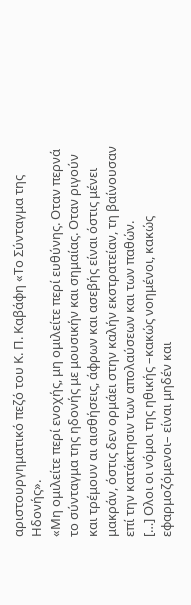αριστουργηματικό πεζό του Κ. Π. Καβάφη «Το Σύνταγμα της Ηδονής».
«Μη ομιλείτε περί ενοχής, μη ομιλείτε περί ευθύνης. Οταν περνά το σύνταγμα της ηδονής με μουσικήν και σημαίας. Οταν ριγούν και τρέμουν αι αισθήσεις, άφρων και ασεβής είναι όστις μένει μακράν, όστις δεν ορμάει στην καλήν εκστρατείαν, τη βαίνουσαν επί την κατάκτησιν των απολαύσεων και των παθών.
[…] Ολοι οι νόμοι της ηθικής –κακώς νοημένοι, κακώς εφαρμοζόμενοι– είναι μηδέν και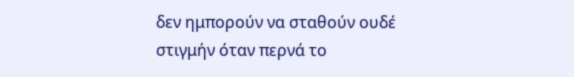δεν ημπορούν να σταθούν ουδέ στιγμήν όταν περνά το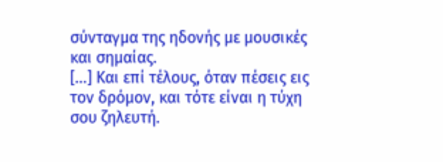σύνταγμα της ηδονής με μουσικές και σημαίας.
[…] Και επί τέλους, όταν πέσεις εις τον δρόμον, και τότε είναι η τύχη σου ζηλευτή.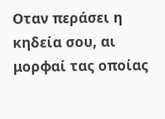Οταν περάσει η κηδεία σου, αι μορφαί τας οποίας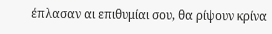έπλασαν αι επιθυμίαι σου, θα ρίψουν κρίνα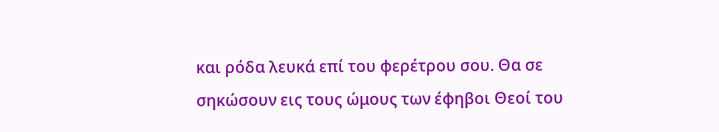και ρόδα λευκά επί του φερέτρου σου. Θα σε σηκώσουν εις τους ώμους των έφηβοι Θεοί του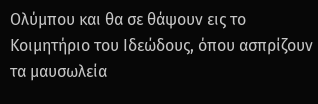Ολύμπου και θα σε θάψουν εις το Κοιμητήριο του Ιδεώδους, όπου ασπρίζουν τα μαυσωλεία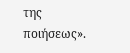της ποιήσεως».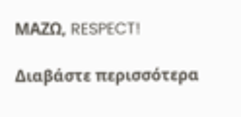ΜΑΖΩ, RESPECT!

Διαβάστε περισσότερα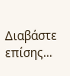Διαβάστε επίσης...